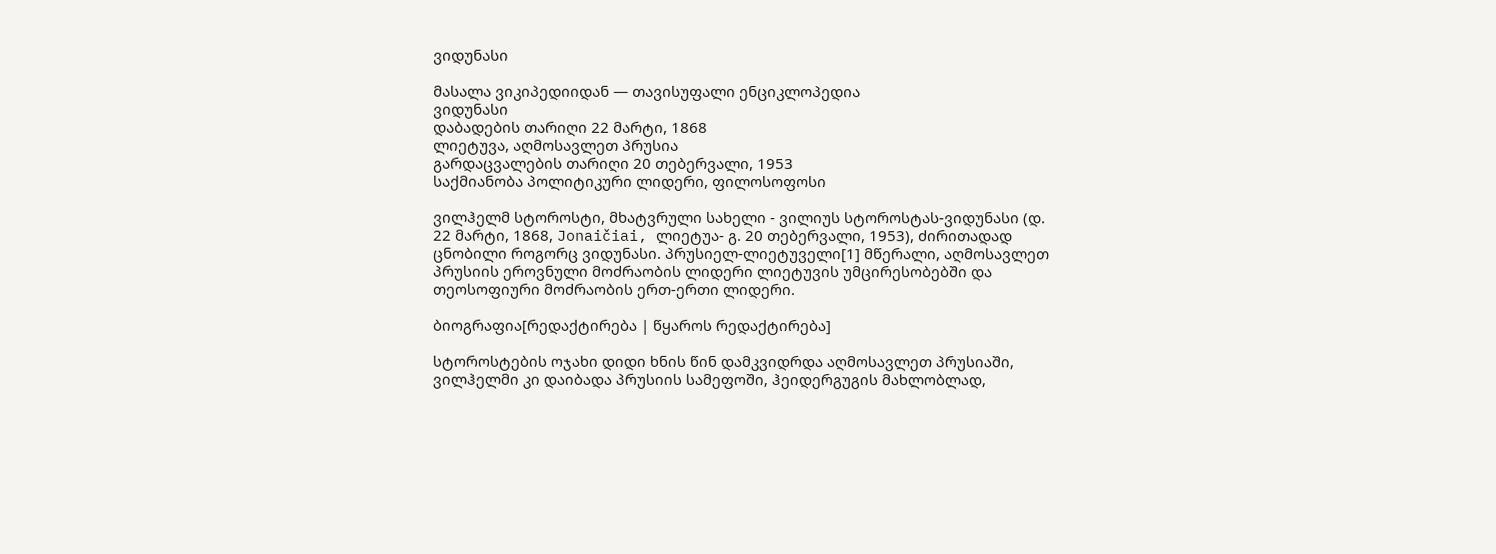ვიდუნასი

მასალა ვიკიპედიიდან — თავისუფალი ენციკლოპედია
ვიდუნასი
დაბადების თარიღი 22 მარტი, 1868
ლიეტუვა, აღმოსავლეთ პრუსია
გარდაცვალების თარიღი 20 თებერვალი, 1953
საქმიანობა პოლიტიკური ლიდერი, ფილოსოფოსი

ვილჰელმ სტოროსტი, მხატვრული სახელი - ვილიუს სტოროსტას-ვიდუნასი (დ. 22 მარტი, 1868, Jonaičiai, ლიეტუა- გ. 20 თებერვალი, 1953), ძირითადად ცნობილი როგორც ვიდუნასი. პრუსიელ-ლიეტუველი[1] მწერალი, აღმოსავლეთ პრუსიის ეროვნული მოძრაობის ლიდერი ლიეტუვის უმცირესობებში და თეოსოფიური მოძრაობის ერთ-ერთი ლიდერი.

ბიოგრაფია[რედაქტირება | წყაროს რედაქტირება]

სტოროსტების ოჯახი დიდი ხნის წინ დამკვიდრდა აღმოსავლეთ პრუსიაში, ვილჰელმი კი დაიბადა პრუსიის სამეფოში, ჰეიდერგუგის მახლობლად,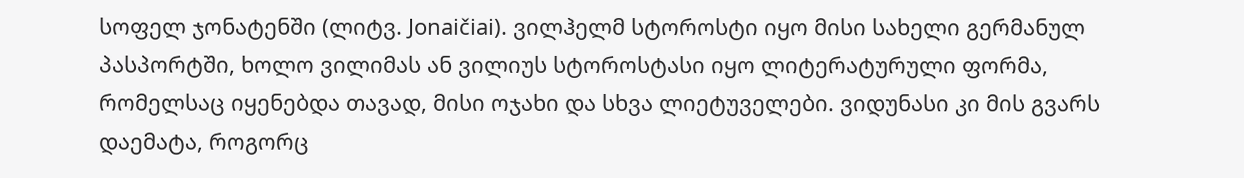სოფელ ჯონატენში (ლიტვ. Jonaičiai). ვილჰელმ სტოროსტი იყო მისი სახელი გერმანულ პასპორტში, ხოლო ვილიმას ან ვილიუს სტოროსტასი იყო ლიტერატურული ფორმა, რომელსაც იყენებდა თავად, მისი ოჯახი და სხვა ლიეტუველები. ვიდუნასი კი მის გვარს დაემატა, როგორც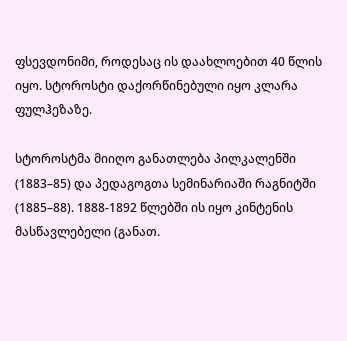ფსევდონიმი, როდესაც ის დაახლოებით 40 წლის იყო. სტოროსტი დაქორწინებული იყო კლარა ფულჰეზაზე.

სტოროსტმა მიიღო განათლება პილკალენში (1883–85) და პედაგოგთა სემინარიაში რაგნიტში (1885–88). 1888-1892 წლებში ის იყო კინტენის მასწავლებელი (განათ.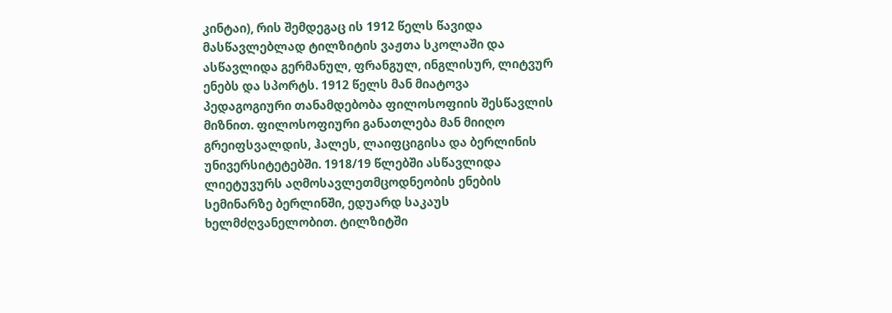კინტაი), რის შემდეგაც ის 1912 წელს წავიდა მასწავლებლად ტილზიტის ვაჟთა სკოლაში და ასწავლიდა გერმანულ, ფრანგულ, ინგლისურ, ლიტვურ ენებს და სპორტს. 1912 წელს მან მიატოვა პედაგოგიური თანამდებობა ფილოსოფიის შესწავლის მიზნით. ფილოსოფიური განათლება მან მიიღო გრეიფსვალდის, ჰალეს, ლაიფციგისა და ბერლინის უნივერსიტეტებში. 1918/19 წლებში ასწავლიდა ლიეტუვურს აღმოსავლეთმცოდნეობის ენების სემინარზე ბერლინში, ედუარდ საკაუს ხელმძღვანელობით. ტილზიტში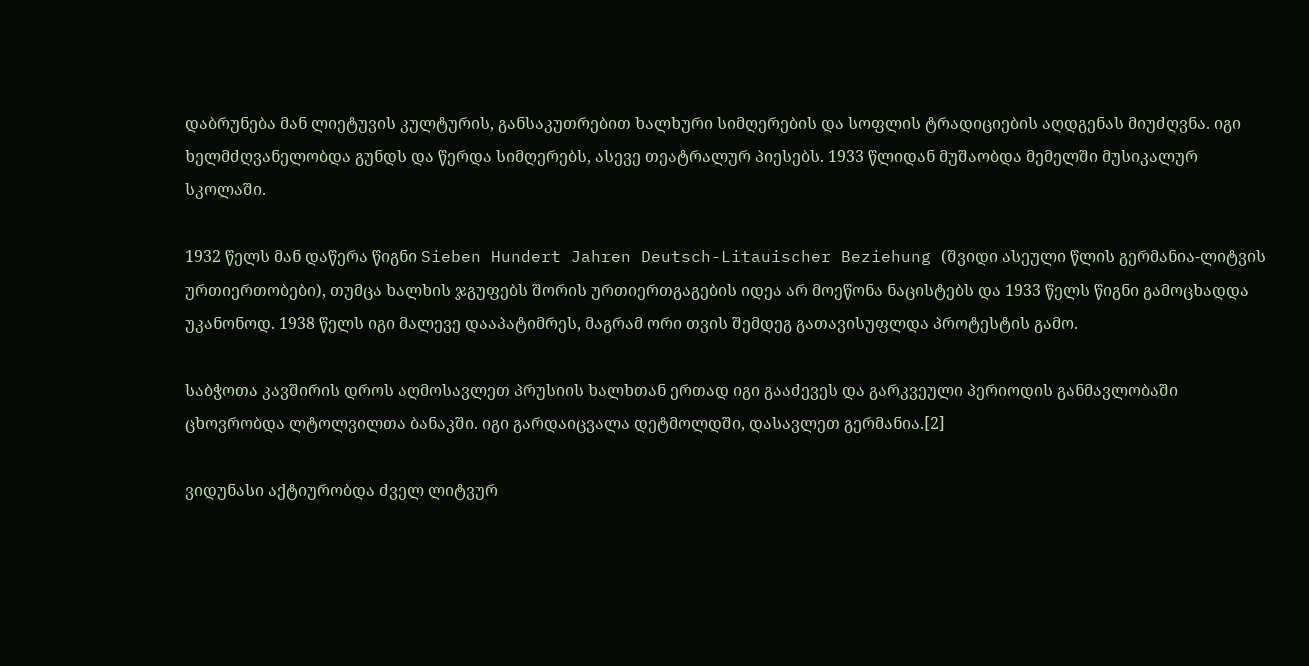დაბრუნება მან ლიეტუვის კულტურის, განსაკუთრებით ხალხური სიმღერების და სოფლის ტრადიციების აღდგენას მიუძღვნა. იგი ხელმძღვანელობდა გუნდს და წერდა სიმღერებს, ასევე თეატრალურ პიესებს. 1933 წლიდან მუშაობდა მემელში მუსიკალურ სკოლაში.

1932 წელს მან დაწერა წიგნი Sieben Hundert Jahren Deutsch-Litauischer Beziehung (შვიდი ასეული წლის გერმანია-ლიტვის ურთიერთობები), თუმცა ხალხის ჯგუფებს შორის ურთიერთგაგების იდეა არ მოეწონა ნაცისტებს და 1933 წელს წიგნი გამოცხადდა უკანონოდ. 1938 წელს იგი მალევე დააპატიმრეს, მაგრამ ორი თვის შემდეგ გათავისუფლდა პროტესტის გამო.

საბჭოთა კავშირის დროს აღმოსავლეთ პრუსიის ხალხთან ერთად იგი გააძევეს და გარკვეული პერიოდის განმავლობაში ცხოვრობდა ლტოლვილთა ბანაკში. იგი გარდაიცვალა დეტმოლდში, დასავლეთ გერმანია.[2]

ვიდუნასი აქტიურობდა ძველ ლიტვურ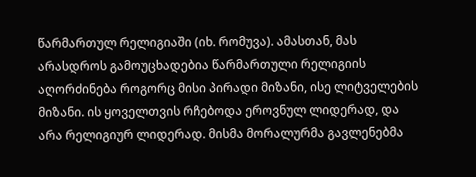წარმართულ რელიგიაში (იხ. რომუვა). ამასთან, მას არასდროს გამოუცხადებია წარმართული რელიგიის აღორძინება როგორც მისი პირადი მიზანი, ისე ლიტველების მიზანი. ის ყოველთვის რჩებოდა ეროვნულ ლიდერად, და არა რელიგიურ ლიდერად. მისმა მორალურმა გავლენებმა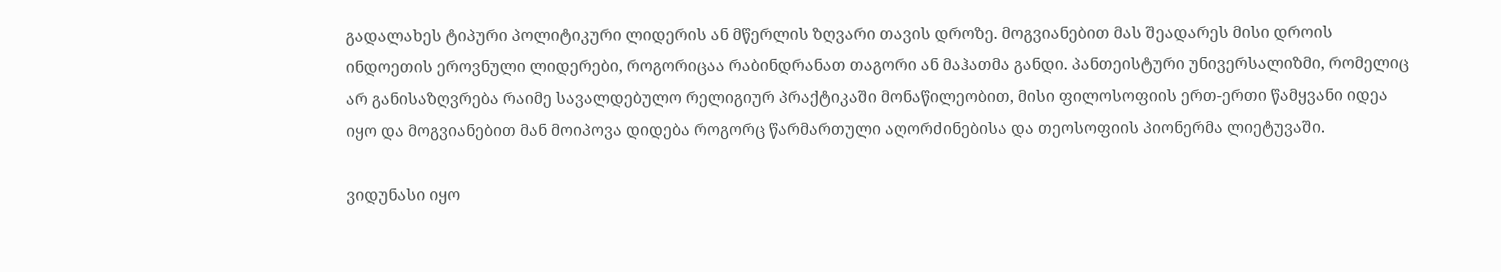გადალახეს ტიპური პოლიტიკური ლიდერის ან მწერლის ზღვარი თავის დროზე. მოგვიანებით მას შეადარეს მისი დროის ინდოეთის ეროვნული ლიდერები, როგორიცაა რაბინდრანათ თაგორი ან მაჰათმა განდი. პანთეისტური უნივერსალიზმი, რომელიც არ განისაზღვრება რაიმე სავალდებულო რელიგიურ პრაქტიკაში მონაწილეობით, მისი ფილოსოფიის ერთ-ერთი წამყვანი იდეა იყო და მოგვიანებით მან მოიპოვა დიდება როგორც წარმართული აღორძინებისა და თეოსოფიის პიონერმა ლიეტუვაში.

ვიდუნასი იყო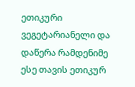ეთიკური ვეგეტარიანელი და დაწერა რამდენიმე ესე თავის ეთიკურ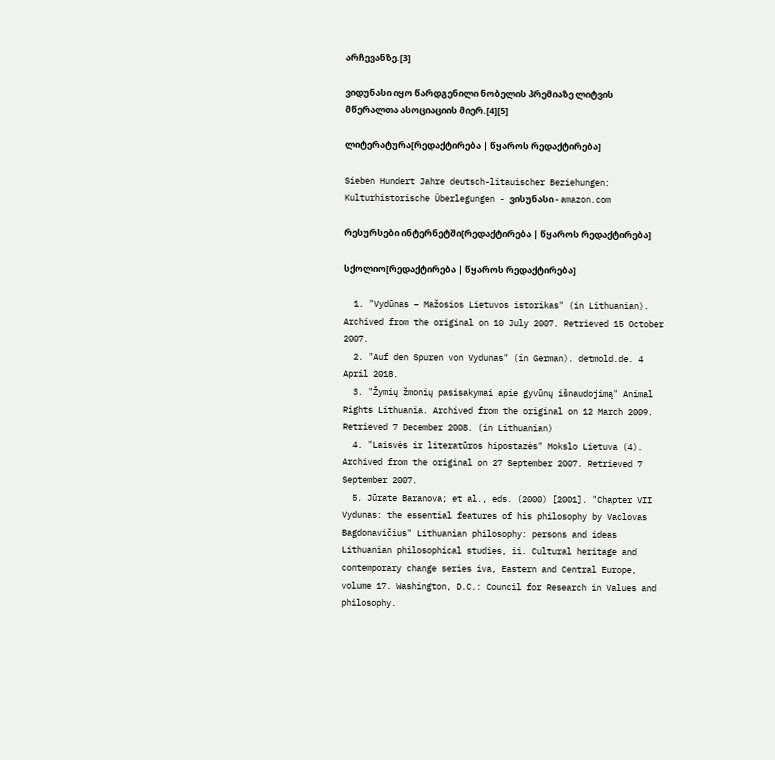არჩევანზე.[3]

ვიდუნასი იყო წარდგენილი ნობელის პრემიაზე ლიტვის მწერალთა ასოციაციის მიერ.[4][5]

ლიტერატურა[რედაქტირება | წყაროს რედაქტირება]

Sieben Hundert Jahre deutsch-litauischer Beziehungen: Kulturhistorische Überlegungen - ვისუნასი - amazon.com

რესურსები ინტერნეტში[რედაქტირება | წყაროს რედაქტირება]

სქოლიო[რედაქტირება | წყაროს რედაქტირება]

  1. "Vydūnas – Mažosios Lietuvos istorikas" (in Lithuanian). Archived from the original on 10 July 2007. Retrieved 15 October 2007.
  2. "Auf den Spuren von Vydunas" (in German). detmold.de. 4 April 2018.
  3. "Žymių žmonių pasisakymai apie gyvūnų išnaudojimą" Animal Rights Lithuania. Archived from the original on 12 March 2009. Retrieved 7 December 2008. (in Lithuanian)
  4. "Laisvės ir literatūros hipostazės" Mokslo Lietuva (4). Archived from the original on 27 September 2007. Retrieved 7 September 2007.
  5. Jūrate Baranova; et al., eds. (2000) [2001]. "Chapter VII Vydunas: the essential features of his philosophy by Vaclovas Bagdonavičius" Lithuanian philosophy: persons and ideas Lithuanian philosophical studies, ii. Cultural heritage and contemporary change series iva, Eastern and Central Europe, volume 17. Washington, D.C.: Council for Research in Values and philosophy.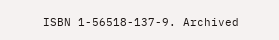ISBN 1-56518-137-9. Archived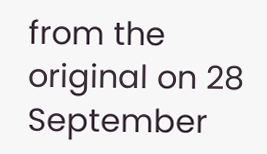from the original on 28 September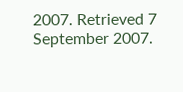2007. Retrieved 7 September 2007.